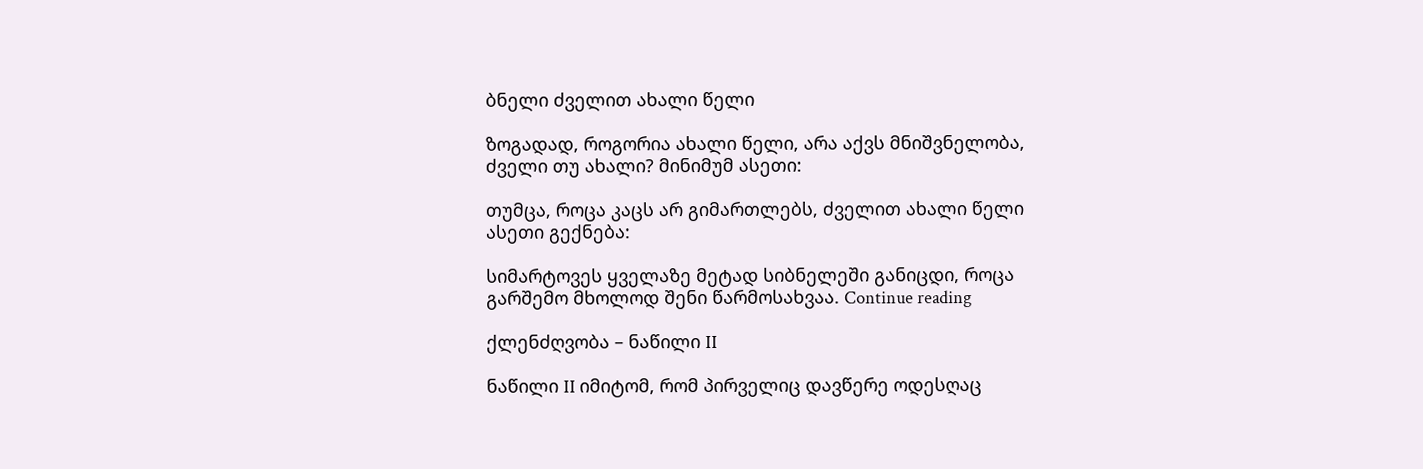ბნელი ძველით ახალი წელი

ზოგადად, როგორია ახალი წელი, არა აქვს მნიშვნელობა, ძველი თუ ახალი? მინიმუმ ასეთი:

თუმცა, როცა კაცს არ გიმართლებს, ძველით ახალი წელი ასეთი გექნება:

სიმარტოვეს ყველაზე მეტად სიბნელეში განიცდი, როცა გარშემო მხოლოდ შენი წარმოსახვაა. Continue reading

ქლენძღვობა – ნაწილი II

ნაწილი II იმიტომ, რომ პირველიც დავწერე ოდესღაც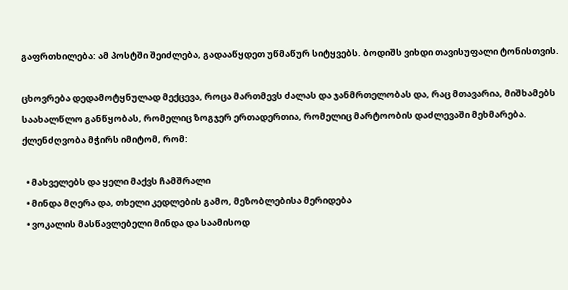გაფრთხილება: ამ პოსტში შეიძლება, გადააწყდეთ უწმაწურ სიტყვებს. ბოდიშს ვიხდი თავისუფალი ტონისთვის.

ცხოვრება დედამოტყნულად მექცევა, როცა მართმევს ძალას და ჯანმრთელობას და, რაც მთავარია, მიშხამებს საახალწლო განწყობას, რომელიც ზოგჯერ ერთადერთია, რომელიც მარტოობის დაძლევაში მეხმარება. ქლენძღვობა მჭირს იმიტომ, რომ:

  • მახველებს და ყელი მაქვს ჩამშრალი
  • მინდა მღერა და, თხელი კედლების გამო, მეზობლებისა მერიდება
  • ვოკალის მასწავლებელი მინდა და საამისოდ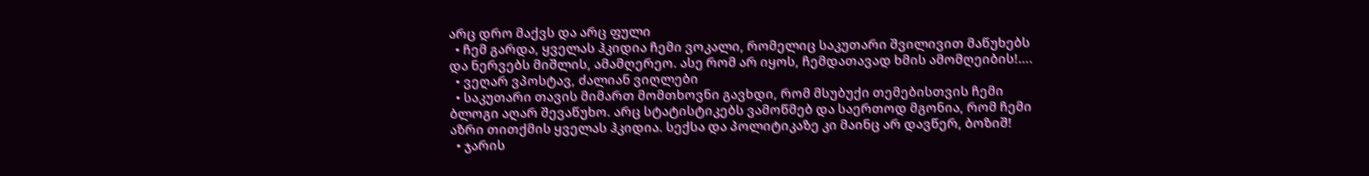არც დრო მაქვს და არც ფული
  • ჩემ გარდა, ყველას ჰკიდია ჩემი ვოკალი, რომელიც საკუთარი შვილივით მაწუხებს და ნერვებს მიშლის, ამამღერეო. ასე რომ არ იყოს, ჩემდათავად ხმის ამომღეიბის!….
  • ვეღარ ვპოსტავ, ძალიან ვიღლები
  • საკუთარი თავის მიმართ მომთხოვნი გავხდი, რომ მსუბუქი თემებისთვის ჩემი ბლოგი აღარ შევაწუხო. არც სტატისტიკებს ვამოწმებ და საერთოდ მგონია, რომ ჩემი აზრი თითქმის ყველას ჰკიდია. სექსა და პოლიტიკაზე კი მაინც არ დავწერ, ბოზიშ!
  • ჯარის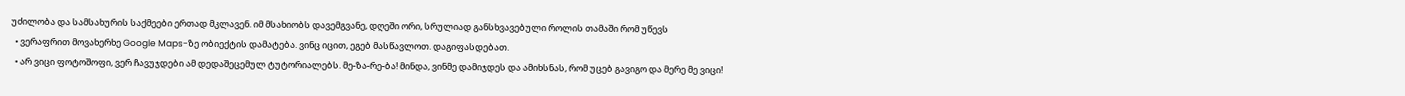უძილობა და სამსახურის საქმეები ერთად მკლავენ. იმ მსახიობს დავემგვანე, დღეში ორი, სრულიად განსხვავებული როლის თამაში რომ უწევს
  • ვერაფრით მოვახერხე Google Maps-ზე ობიექტის დამატება. ვინც იცით, ეგებ მასწავლოთ. დაგიფასდებათ.
  • არ ვიცი ფოტოშოფი, ვერ ჩავუჯდები ამ დედაშეცემულ ტუტორიალებს. მე-ზა-რე-ბა! მინდა, ვინმე დამიჯდეს და ამიხსნას, რომ უცებ გავიგო და მერე მე ვიცი!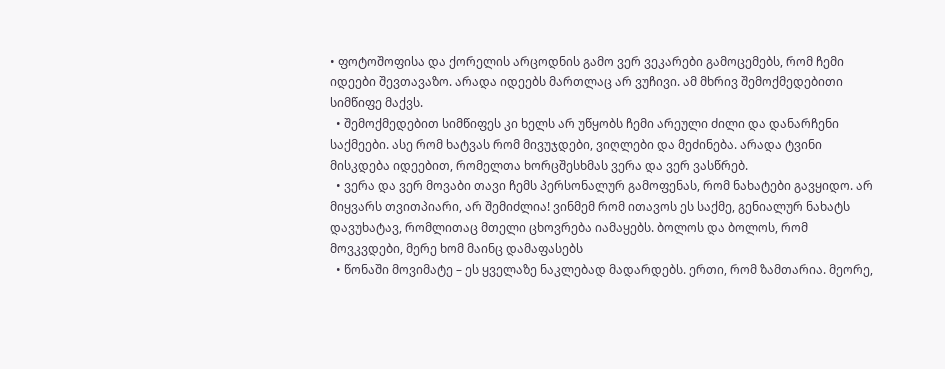• ფოტოშოფისა და ქორელის არცოდნის გამო ვერ ვეკარები გამოცემებს, რომ ჩემი იდეები შევთავაზო. არადა იდეებს მართლაც არ ვუჩივი. ამ მხრივ შემოქმედებითი სიმწიფე მაქვს.
  • შემოქმედებით სიმწიფეს კი ხელს არ უწყობს ჩემი არეული ძილი და დანარჩენი საქმეები. ასე რომ ხატვას რომ მივუჯდები, ვიღლები და მეძინება. არადა ტვინი მისკდება იდეებით, რომელთა ხორცშესხმას ვერა და ვერ ვასწრებ.
  • ვერა და ვერ მოვაბი თავი ჩემს პერსონალურ გამოფენას, რომ ნახატები გავყიდო. არ მიყვარს თვითპიარი, არ შემიძლია! ვინმემ რომ ითავოს ეს საქმე, გენიალურ ნახატს დავუხატავ, რომლითაც მთელი ცხოვრება იამაყებს. ბოლოს და ბოლოს, რომ მოვკვდები, მერე ხომ მაინც დამაფასებს
  • წონაში მოვიმატე – ეს ყველაზე ნაკლებად მადარდებს. ერთი, რომ ზამთარია. მეორე,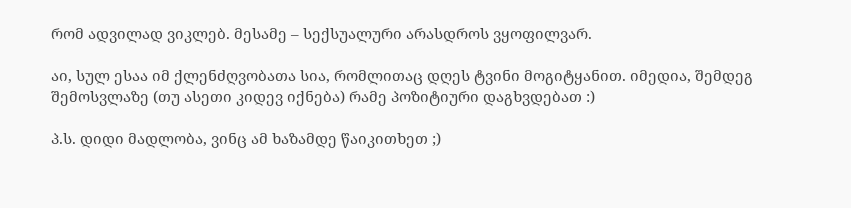რომ ადვილად ვიკლებ. მესამე – სექსუალური არასდროს ვყოფილვარ.

აი, სულ ესაა იმ ქლენძღვობათა სია, რომლითაც დღეს ტვინი მოგიტყანით. იმედია, შემდეგ შემოსვლაზე (თუ ასეთი კიდევ იქნება) რამე პოზიტიური დაგხვდებათ :)

პ.ს. დიდი მადლობა, ვინც ამ ხაზამდე წაიკითხეთ ;)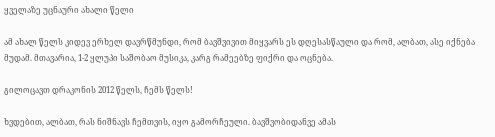ყველაზე უცნაური ახალი წელი

ამ ახალ წელს კიდევ ერხელ დავრწმუნდი, რომ ბავშვივით მიყვარს ეს დღესასწაული და რომ, ალბათ, ასე იქნება მუდამ. მთავარია, 1-2 ყლუპი საშობაო მუსიკა, კარგ რამეებზე ფიქრი და ოცნება.

გილოცავთ დრაკონის 2012 წელს, ჩემს წელს!

ხვდებით, ალბათ, რას ნიშნავს ჩემთვის, იყო გამორჩეული. ბავშვობიდანვე ამას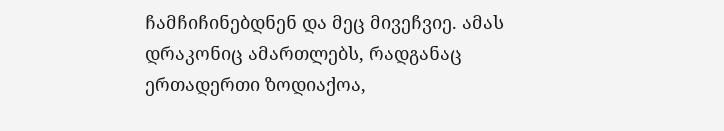ჩამჩიჩინებდნენ და მეც მივეჩვიე. ამას დრაკონიც ამართლებს, რადგანაც ერთადერთი ზოდიაქოა,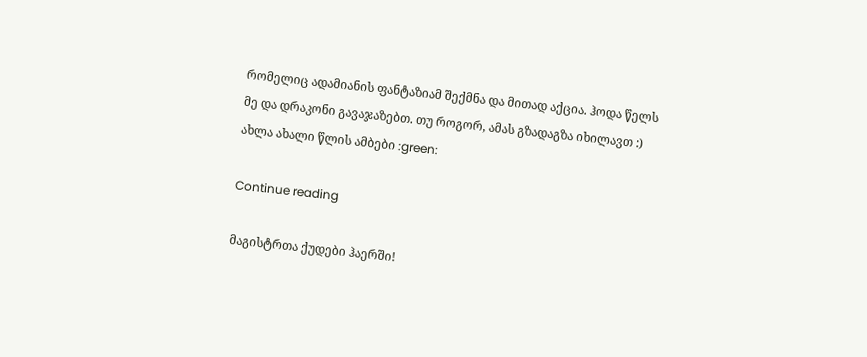რომელიც ადამიანის ფანტაზიამ შექმნა და მითად აქცია. ჰოდა წელს მე და დრაკონი გავაჯაზებთ. თუ როგორ, ამას გზადაგზა იხილავთ :) ახლა ახალი წლის ამბები :green:

Continue reading

მაგისტრთა ქუდები ჰაერში!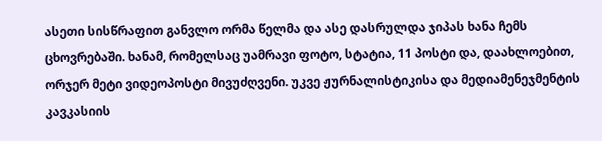ასეთი სისწრაფით განვლო ორმა წელმა და ასე დასრულდა ჯიპას ხანა ჩემს ცხოვრებაში. ხანამ, რომელსაც უამრავი ფოტო, სტატია, 11 პოსტი და, დაახლოებით, ორჯერ მეტი ვიდეოპოსტი მივუძღვენი. უკვე ჟურნალისტიკისა და მედიამენეჯმენტის კავკასიის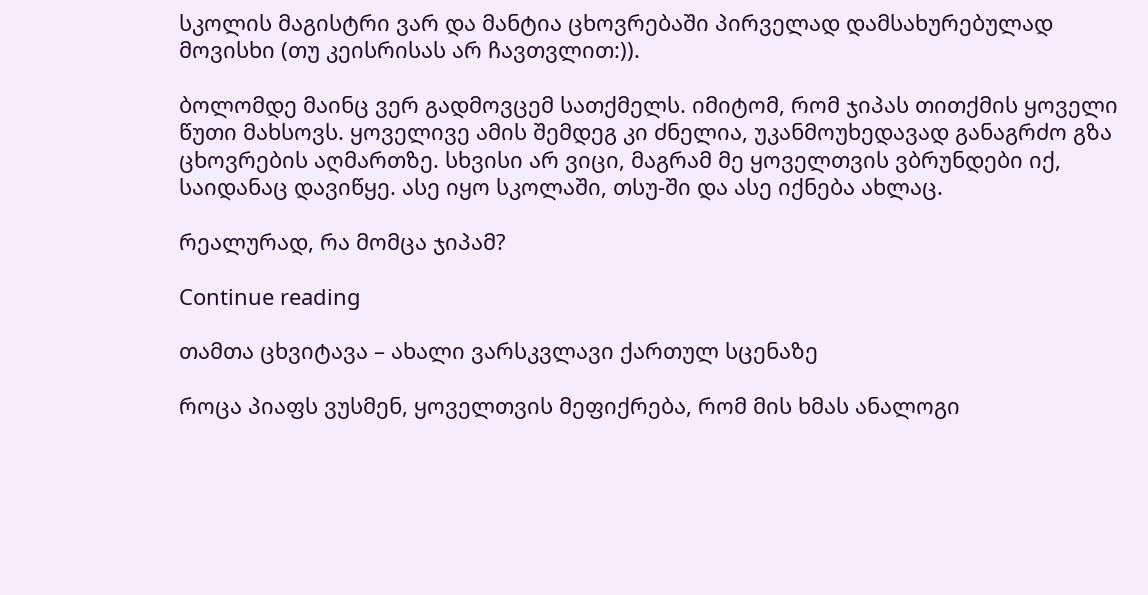სკოლის მაგისტრი ვარ და მანტია ცხოვრებაში პირველად დამსახურებულად მოვისხი (თუ კეისრისას არ ჩავთვლით:)).

ბოლომდე მაინც ვერ გადმოვცემ სათქმელს. იმიტომ, რომ ჯიპას თითქმის ყოველი წუთი მახსოვს. ყოველივე ამის შემდეგ კი ძნელია, უკანმოუხედავად განაგრძო გზა ცხოვრების აღმართზე. სხვისი არ ვიცი, მაგრამ მე ყოველთვის ვბრუნდები იქ, საიდანაც დავიწყე. ასე იყო სკოლაში, თსუ-ში და ასე იქნება ახლაც.

რეალურად, რა მომცა ჯიპამ?

Continue reading

თამთა ცხვიტავა – ახალი ვარსკვლავი ქართულ სცენაზე

როცა პიაფს ვუსმენ, ყოველთვის მეფიქრება, რომ მის ხმას ანალოგი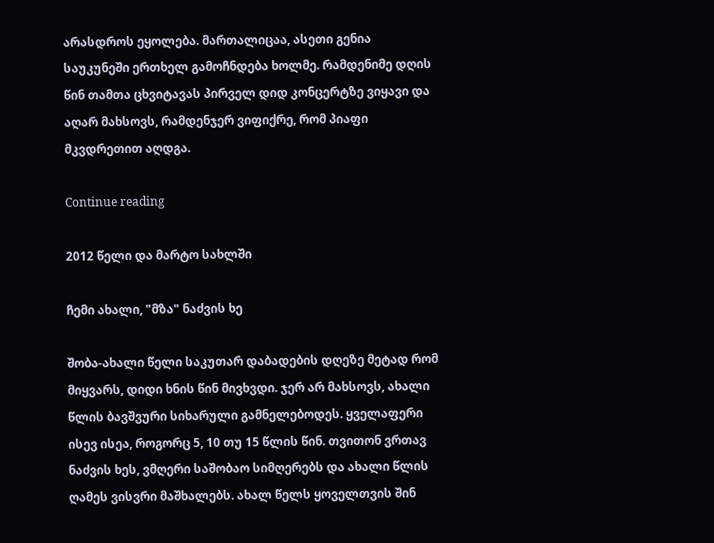არასდროს ეყოლება. მართალიცაა, ასეთი გენია საუკუნეში ერთხელ გამოჩნდება ხოლმე. რამდენიმე დღის წინ თამთა ცხვიტავას პირველ დიდ კონცერტზე ვიყავი და აღარ მახსოვს, რამდენჯერ ვიფიქრე, რომ პიაფი მკვდრეთით აღდგა.

Continue reading

2012 წელი და მარტო სახლში

ჩემი ახალი, "მზა" ნაძვის ხე

შობა-ახალი წელი საკუთარ დაბადების დღეზე მეტად რომ მიყვარს, დიდი ხნის წინ მივხვდი. ჯერ არ მახსოვს, ახალი წლის ბავშვური სიხარული გამნელებოდეს. ყველაფერი ისევ ისეა, როგორც 5, 10 თუ 15 წლის წინ. თვითონ ვრთავ ნაძვის ხეს, ვმღერი საშობაო სიმღერებს და ახალი წლის ღამეს ვისვრი მაშხალებს. ახალ წელს ყოველთვის შინ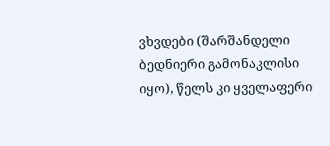ვხვდები (შარშანდელი ბედნიერი გამონაკლისი იყო), წელს კი ყველაფერი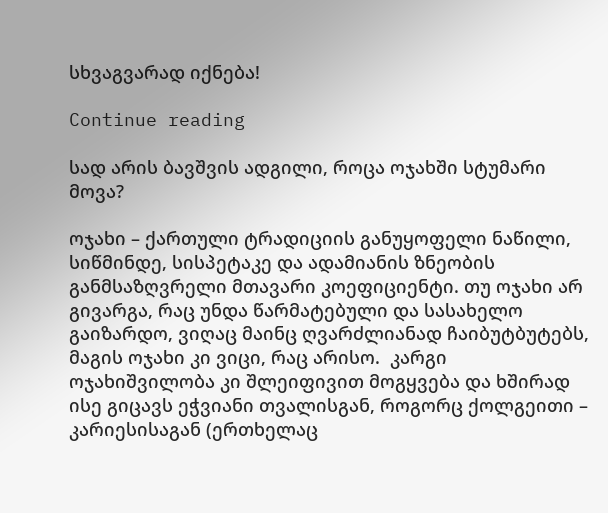სხვაგვარად იქნება!

Continue reading

სად არის ბავშვის ადგილი, როცა ოჯახში სტუმარი მოვა?

ოჯახი – ქართული ტრადიციის განუყოფელი ნაწილი, სიწმინდე, სისპეტაკე და ადამიანის ზნეობის განმსაზღვრელი მთავარი კოეფიციენტი. თუ ოჯახი არ გივარგა, რაც უნდა წარმატებული და სასახელო გაიზარდო, ვიღაც მაინც ღვარძლიანად ჩაიბუტბუტებს, მაგის ოჯახი კი ვიცი, რაც არისო.  კარგი ოჯახიშვილობა კი შლეიფივით მოგყვება და ხშირად ისე გიცავს ეჭვიანი თვალისგან, როგორც ქოლგეითი – კარიესისაგან (ერთხელაც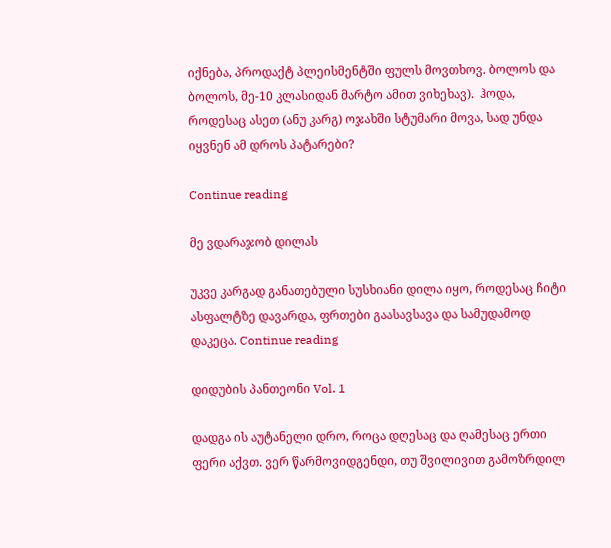იქნება, პროდაქტ პლეისმენტში ფულს მოვთხოვ. ბოლოს და ბოლოს, მე-10 კლასიდან მარტო ამით ვიხეხავ).  ჰოდა, როდესაც ასეთ (ანუ კარგ) ოჯახში სტუმარი მოვა, სად უნდა იყვნენ ამ დროს პატარები?

Continue reading

მე ვდარაჯობ დილას

უკვე კარგად განათებული სუსხიანი დილა იყო, როდესაც ჩიტი ასფალტზე დავარდა, ფრთები გაასავსავა და სამუდამოდ დაკეცა. Continue reading

დიდუბის პანთეონი Vol. 1

დადგა ის აუტანელი დრო, როცა დღესაც და ღამესაც ერთი ფერი აქვთ. ვერ წარმოვიდგენდი, თუ შვილივით გამოზრდილ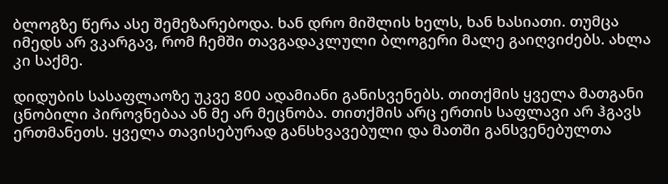ბლოგზე წერა ასე შემეზარებოდა. ხან დრო მიშლის ხელს, ხან ხასიათი. თუმცა იმედს არ ვკარგავ, რომ ჩემში თავგადაკლული ბლოგერი მალე გაიღვიძებს. ახლა კი საქმე.

დიდუბის სასაფლაოზე უკვე 800 ადამიანი განისვენებს. თითქმის ყველა მათგანი ცნობილი პიროვნებაა ან მე არ მეცნობა. თითქმის არც ერთის საფლავი არ ჰგავს ერთმანეთს. ყველა თავისებურად განსხვავებული და მათში განსვენებულთა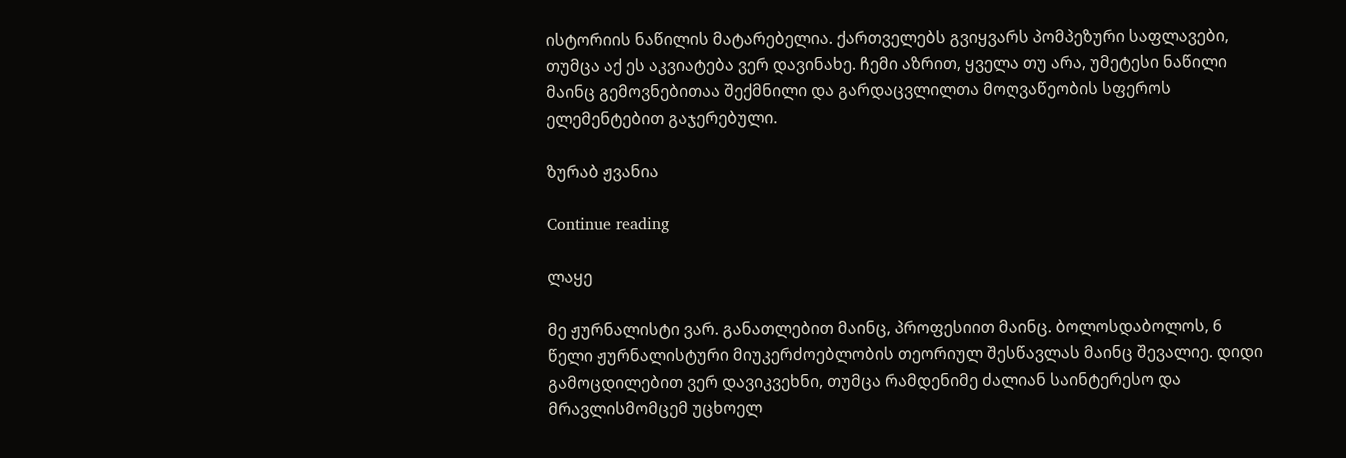ისტორიის ნაწილის მატარებელია. ქართველებს გვიყვარს პომპეზური საფლავები, თუმცა აქ ეს აკვიატება ვერ დავინახე. ჩემი აზრით, ყველა თუ არა, უმეტესი ნაწილი მაინც გემოვნებითაა შექმნილი და გარდაცვლილთა მოღვაწეობის სფეროს ელემენტებით გაჯერებული.

ზურაბ ჟვანია

Continue reading

ლაყე

მე ჟურნალისტი ვარ. განათლებით მაინც, პროფესიით მაინც. ბოლოსდაბოლოს, 6 წელი ჟურნალისტური მიუკერძოებლობის თეორიულ შესწავლას მაინც შევალიე. დიდი გამოცდილებით ვერ დავიკვეხნი, თუმცა რამდენიმე ძალიან საინტერესო და მრავლისმომცემ უცხოელ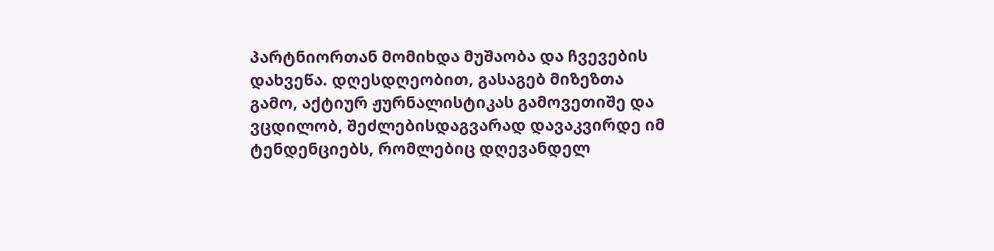პარტნიორთან მომიხდა მუშაობა და ჩვევების დახვეწა. დღესდღეობით, გასაგებ მიზეზთა გამო, აქტიურ ჟურნალისტიკას გამოვეთიშე და ვცდილობ, შეძლებისდაგვარად დავაკვირდე იმ ტენდენციებს, რომლებიც დღევანდელ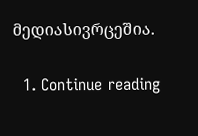მედიასივრცეშია.

  1. Continue reading